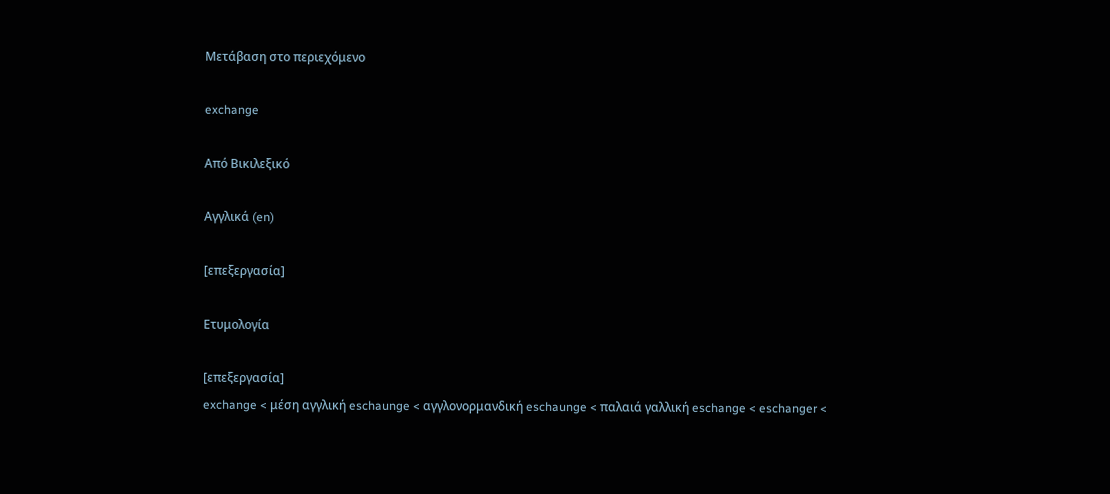Μετάβαση στο περιεχόμενο

exchange

Από Βικιλεξικό

Αγγλικά (en)

[επεξεργασία]

Ετυμολογία

[επεξεργασία]
exchange < μέση αγγλική eschaunge < αγγλονορμανδική eschaunge < παλαιά γαλλική eschange < eschanger <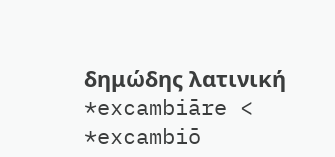δημώδης λατινική *excambiāre < *excambiō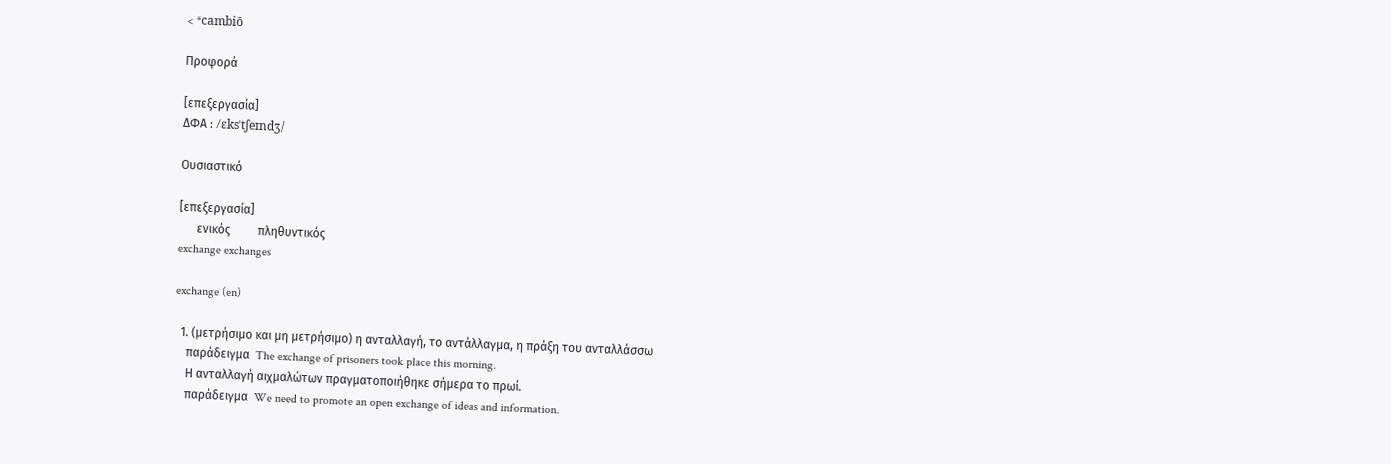< *cambiō

Προφορά

[επεξεργασία]
ΔΦΑ : /ɛksˈtʃeɪndʒ/

Ουσιαστικό

[επεξεργασία]
      ενικός         πληθυντικός
exchange exchanges

exchange (en)

  1. (μετρήσιμο και μη μετρήσιμο) η ανταλλαγή, το αντάλλαγμα, η πράξη του ανταλλάσσω
    παράδειγμα  The exchange of prisoners took place this morning.
    Η ανταλλαγή αιχμαλώτων πραγματοποιήθηκε σήμερα το πρωί.
    παράδειγμα  We need to promote an open exchange of ideas and information.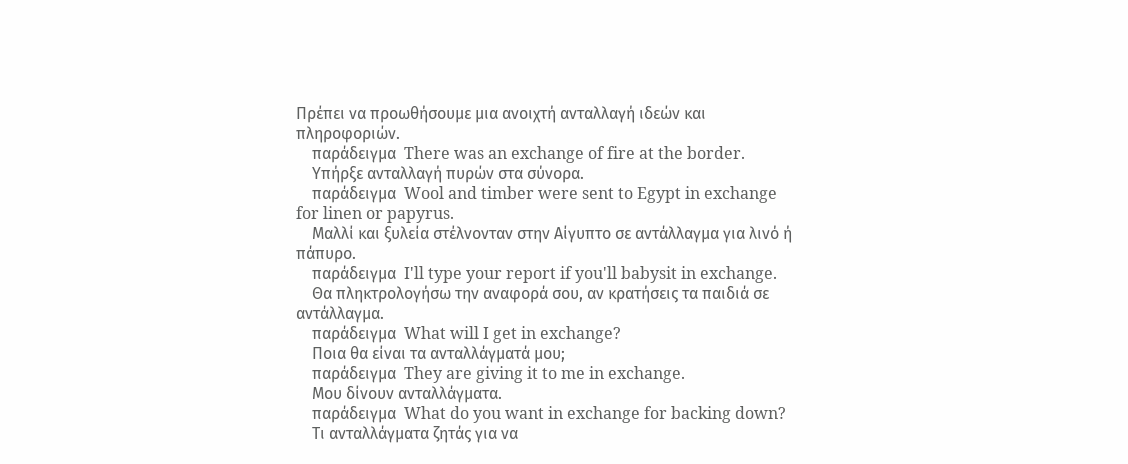Πρέπει να προωθήσουμε μια ανοιχτή ανταλλαγή ιδεών και πληροφοριών.
    παράδειγμα  There was an exchange of fire at the border.
    Υπήρξε ανταλλαγή πυρών στα σύνορα.
    παράδειγμα  Wool and timber were sent to Egypt in exchange for linen or papyrus.
    Μαλλί και ξυλεία στέλνονταν στην Αίγυπτο σε αντάλλαγμα για λινό ή πάπυρο.
    παράδειγμα  I'll type your report if you'll babysit in exchange.
    Θα πληκτρολογήσω την αναφορά σου, αν κρατήσεις τα παιδιά σε αντάλλαγμα.
    παράδειγμα  What will I get in exchange?
    Ποια θα είναι τα ανταλλάγματά μου;
    παράδειγμα  They are giving it to me in exchange.
    Μου δίνουν ανταλλάγματα.
    παράδειγμα  What do you want in exchange for backing down?
    Τι ανταλλάγματα ζητάς για να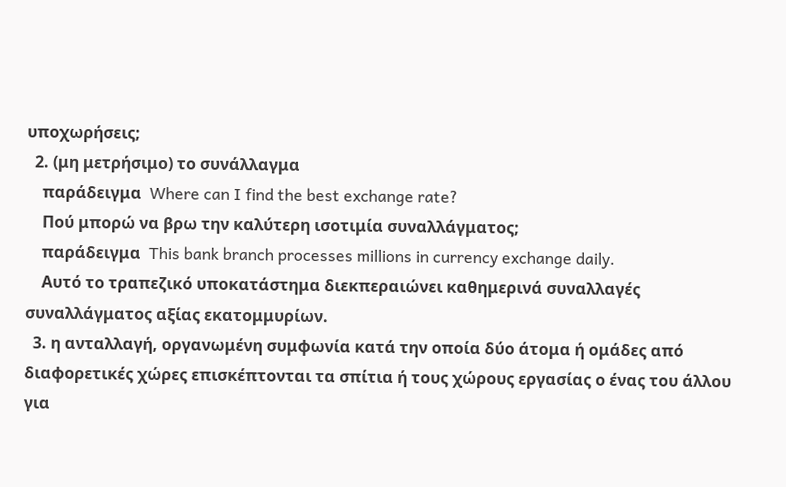υποχωρήσεις;
  2. (μη μετρήσιμο) το συνάλλαγμα
    παράδειγμα  Where can I find the best exchange rate?
    Πού μπορώ να βρω την καλύτερη ισοτιμία συναλλάγματος;
    παράδειγμα  This bank branch processes millions in currency exchange daily.
    Αυτό το τραπεζικό υποκατάστημα διεκπεραιώνει καθημερινά συναλλαγές συναλλάγματος αξίας εκατομμυρίων.
  3. η ανταλλαγή, οργανωμένη συμφωνία κατά την οποία δύο άτομα ή ομάδες από διαφορετικές χώρες επισκέπτονται τα σπίτια ή τους χώρους εργασίας ο ένας του άλλου για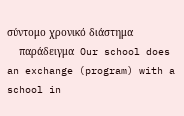σύντομο χρονικό διάστημα
    παράδειγμα  Our school does an exchange (program) with a school in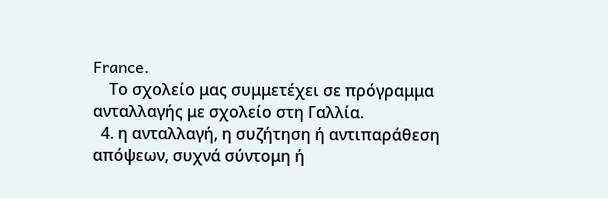France.
    Το σχολείο μας συμμετέχει σε πρόγραμμα ανταλλαγής με σχολείο στη Γαλλία.
  4. η ανταλλαγή, η συζήτηση ή αντιπαράθεση απόψεων, συχνά σύντομη ή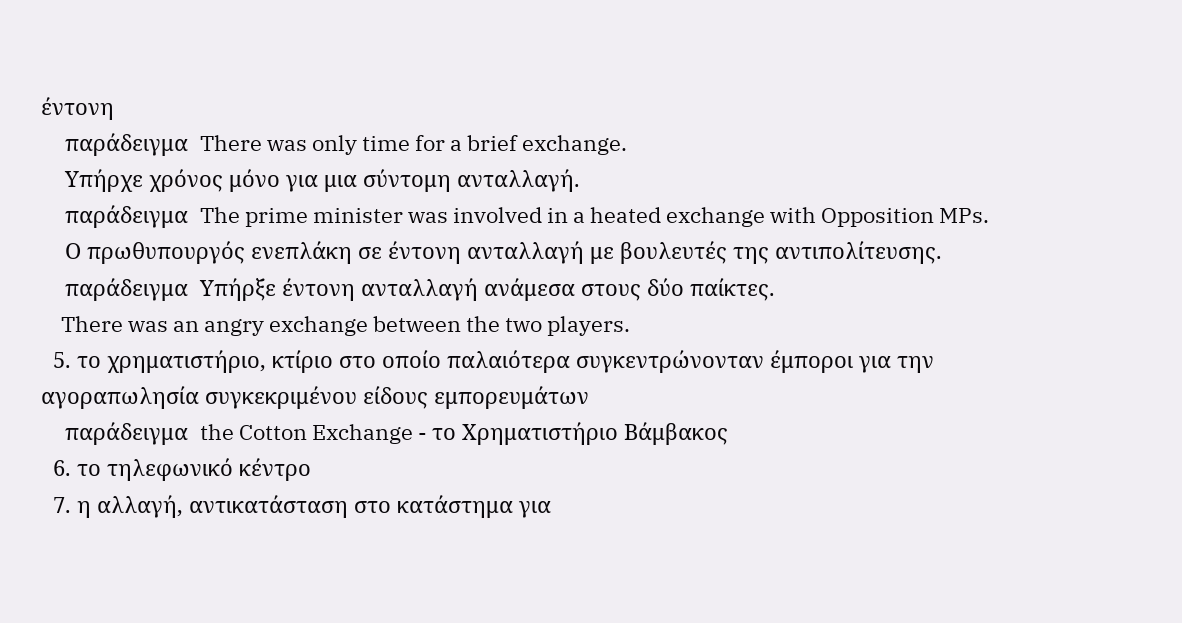έντονη
    παράδειγμα  There was only time for a brief exchange.
    Υπήρχε χρόνος μόνο για μια σύντομη ανταλλαγή.
    παράδειγμα  The prime minister was involved in a heated exchange with Opposition MPs.
    Ο πρωθυπουργός ενεπλάκη σε έντονη ανταλλαγή με βουλευτές της αντιπολίτευσης.
    παράδειγμα  Υπήρξε έντονη ανταλλαγή ανάμεσα στους δύο παίκτες.
    There was an angry exchange between the two players.
  5. το χρηματιστήριο, κτίριο στο οποίο παλαιότερα συγκεντρώνονταν έμποροι για την αγοραπωλησία συγκεκριμένου είδους εμπορευμάτων
    παράδειγμα  the Cotton Exchange - το Χρηματιστήριο Βάμβακος
  6. το τηλεφωνικό κέντρο
  7. η αλλαγή, αντικατάσταση στο κατάστημα για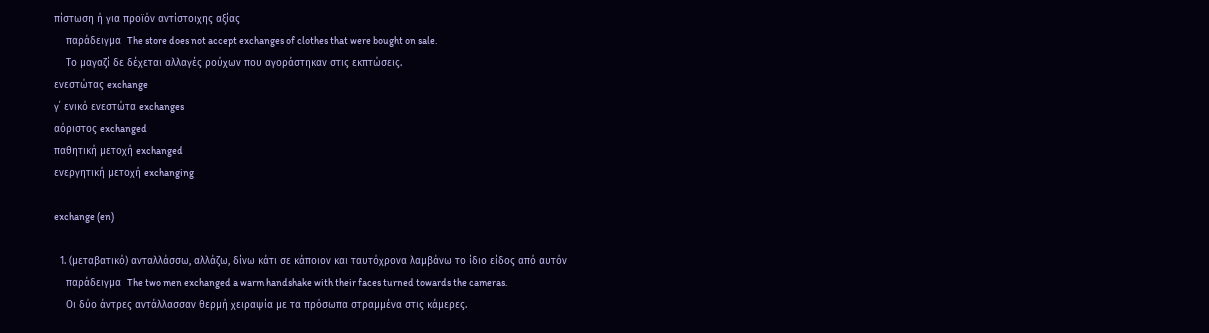πίστωση ή για προϊόν αντίστοιχης αξίας
    παράδειγμα  The store does not accept exchanges of clothes that were bought on sale.
    Το μαγαζί δε δέχεται αλλαγές ρούχων που αγοράστηκαν στις εκπτώσεις.
ενεστώτας exchange
γ΄ ενικό ενεστώτα exchanges
αόριστος exchanged
παθητική μετοχή exchanged
ενεργητική μετοχή exchanging

exchange (en)

  1. (μεταβατικό) ανταλλάσσω, αλλάζω, δίνω κάτι σε κάποιον και ταυτόχρονα λαμβάνω το ίδιο είδος από αυτόν
    παράδειγμα  The two men exchanged a warm handshake with their faces turned towards the cameras.
    Οι δύο άντρες αντάλλασσαν θερμή χειραψία με τα πρόσωπα στραμμένα στις κάμερες.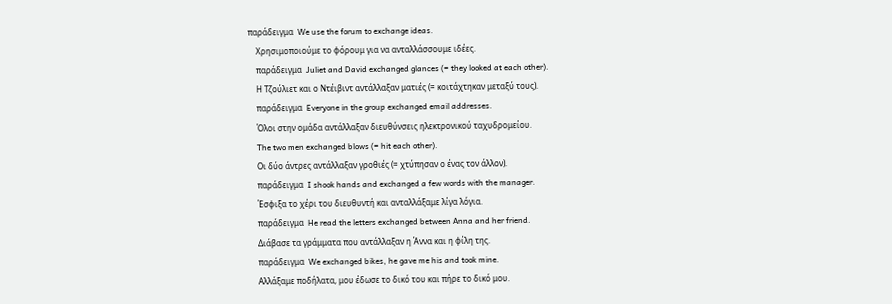παράδειγμα  We use the forum to exchange ideas.
    Χρησιμοποιούμε το φόρουμ για να ανταλλάσσουμε ιδέες.
    παράδειγμα  Juliet and David exchanged glances (= they looked at each other).
    Η Τζούλιετ και ο Ντέιβιντ αντάλλαξαν ματιές (= κοιτάχτηκαν μεταξύ τους).
    παράδειγμα  Everyone in the group exchanged email addresses.
    Όλοι στην ομάδα αντάλλαξαν διευθύνσεις ηλεκτρονικού ταχυδρομείου.
    The two men exchanged blows (= hit each other).
    Οι δύο άντρες αντάλλαξαν γροθιές (= χτύπησαν ο ένας τον άλλον).
    παράδειγμα  I shook hands and exchanged a few words with the manager.
    Έσφιξα το χέρι του διευθυντή και ανταλλάξαμε λίγα λόγια.
    παράδειγμα  He read the letters exchanged between Anna and her friend.
    Διάβασε τα γράμματα που αντάλλαξαν η Άννα και η φίλη της.
    παράδειγμα  We exchanged bikes, he gave me his and took mine.
    Αλλάξαμε ποδήλατα, μου έδωσε το δικό του και πήρε το δικό μου.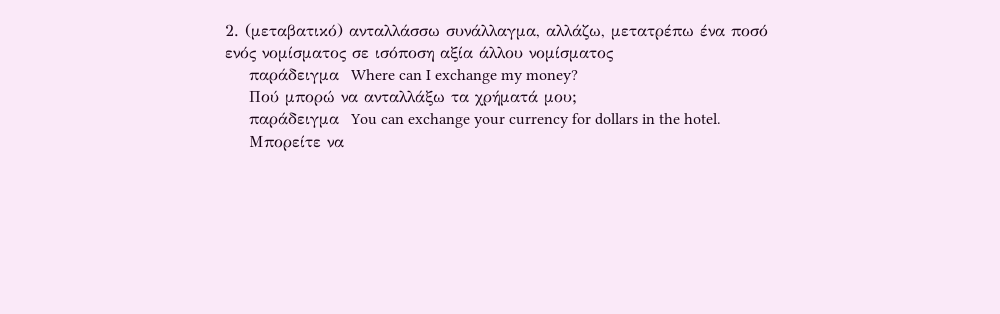2. (μεταβατικό) ανταλλάσσω συνάλλαγμα, αλλάζω, μετατρέπω ένα ποσό ενός νομίσματος σε ισόποση αξία άλλου νομίσματος
    παράδειγμα  Where can I exchange my money?
    Πού μπορώ να ανταλλάξω τα χρήματά μου;
    παράδειγμα  You can exchange your currency for dollars in the hotel.
    Μπορείτε να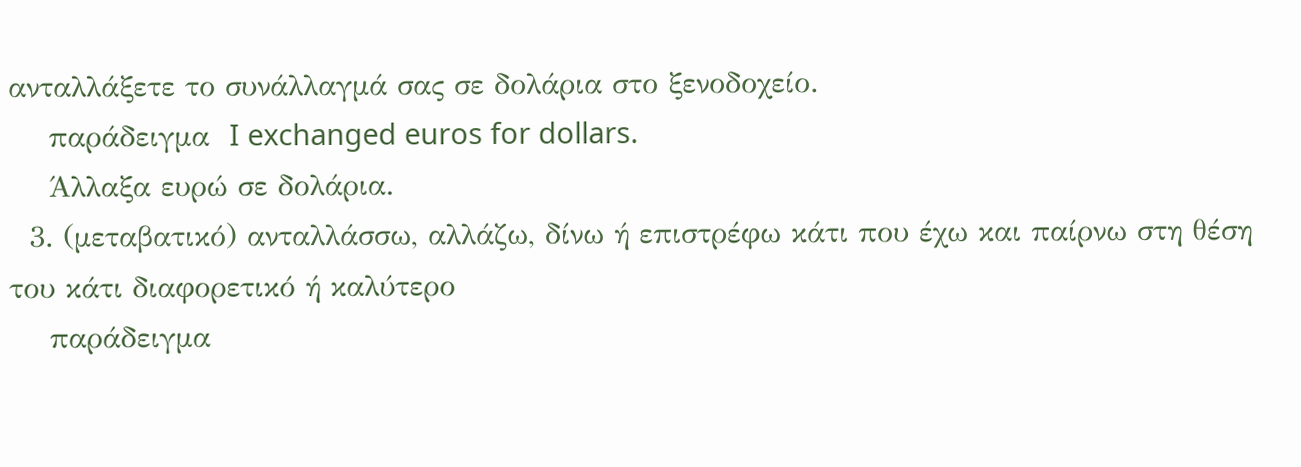ανταλλάξετε το συνάλλαγμά σας σε δολάρια στο ξενοδοχείο.
    παράδειγμα  I exchanged euros for dollars.
    Άλλαξα ευρώ σε δολάρια.
  3. (μεταβατικό) ανταλλάσσω, αλλάζω, δίνω ή επιστρέφω κάτι που έχω και παίρνω στη θέση του κάτι διαφορετικό ή καλύτερο
    παράδειγμα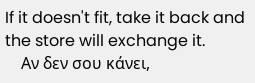If it doesn't fit, take it back and the store will exchange it.
    Αν δεν σου κάνει,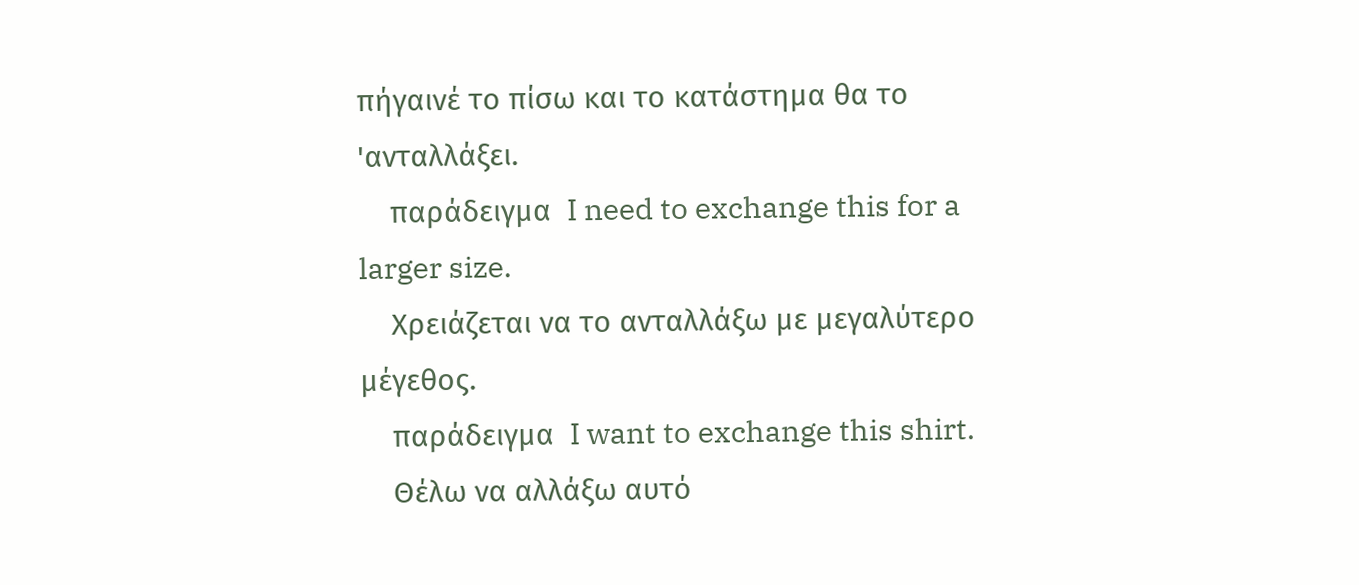πήγαινέ το πίσω και το κατάστημα θα το 'ανταλλάξει.
    παράδειγμα  I need to exchange this for a larger size.
    Χρειάζεται να το ανταλλάξω με μεγαλύτερο μέγεθος.
    παράδειγμα  I want to exchange this shirt.
    Θέλω να αλλάξω αυτό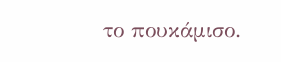το πουκάμισο.